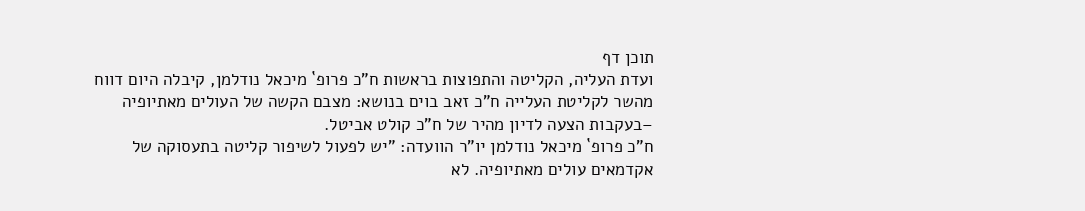תוכן דף
ועדת העליה, הקליטה והתפוצות בראשות ח”כ פרופ` מיכאל נודלמן, קיבלה היום דווח מהשר לקליטת העלייה ח”כ זאב בוים בנושא: מצבם הקשה של העולים מאתיופיה –בעקבות הצעה לדיון מהיר של ח”כ קולט אביטל.
ח”כ פרופ` מיכאל נודלמן יו”ר הוועדה: ”יש לפעול לשיפור קליטה בתעסוקה של אקדמאים עולים מאתיופיה. לא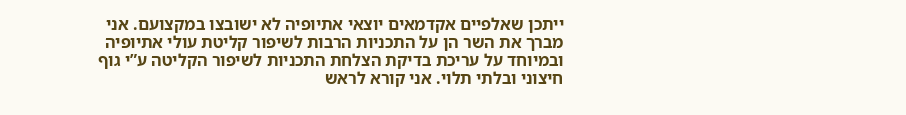ייתכן שאלפיים אקדמאים יוצאי אתיופיה לא ישובצו במקצועם. אני מברך את השר הן על התכניות הרבות לשיפור קליטת עולי אתיופיה ובמיוחד על עריכת בדיקת הצלחת התכניות לשיפור הקליטה ע”י גוף חיצוני ובלתי תלוי. אני קורא לראש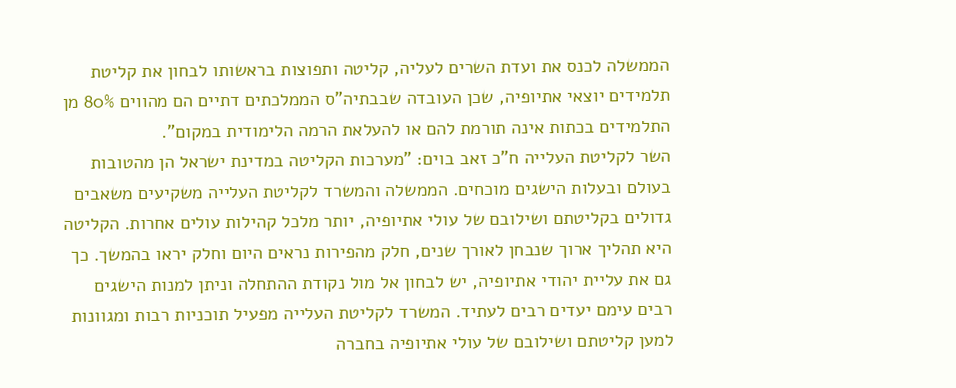הממשלה לכנס את ועדת השרים לעליה, קליטה ותפוצות בראשותו לבחון את קליטת תלמידים יוצאי אתיופיה, שכן העובדה שבבתיה”ס הממלכתים דתיים הם מהווים 80% מן התלמידים בכתות אינה תורמת להם או להעלאת הרמה הלימודית במקום”.
השר לקליטת העלייה ח”כ זאב בוים: ”מערכות הקליטה במדינת ישראל הן מהטובות בעולם ובעלות הישגים מוכחים. הממשלה והמשרד לקליטת העלייה משקיעים משאבים גדולים בקליטתם ושילובם של עולי אתיופיה, יותר מלכל קהילות עולים אחרות. הקליטה היא תהליך ארוך שנבחן לאורך שנים, חלק מהפירות נראים היום וחלק יראו בהמשך. כך גם את עליית יהודי אתיופיה, יש לבחון אל מול נקודת ההתחלה וניתן למנות הישגים רבים עימם יעדים רבים לעתיד. המשרד לקליטת העלייה מפעיל תוכניות רבות ומגוונות למען קליטתם ושילובם של עולי אתיופיה בחברה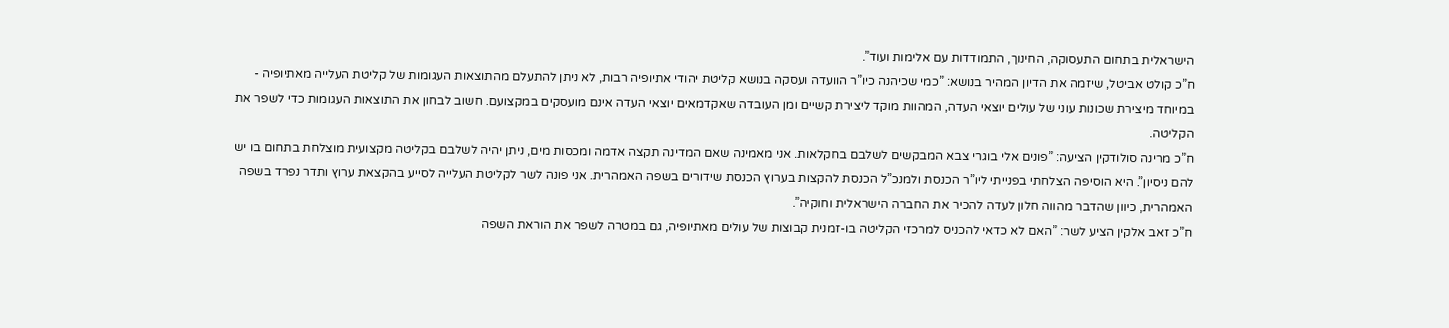הישראלית בתחום התעסוקה, החינוך, התמודדות עם אלימות ועוד”.
ח”כ קולט אביטל, שיזמה את הדיון המהיר בנושא: ”כמי שכיהנה כיו”ר הוועדה ועסקה בנושא קליטת יהודי אתיופיה רבות, לא ניתן להתעלם מהתוצאות העגומות של קליטת העלייה מאתיופיה - במיוחד מיצירת שכונות עוני של עולים יוצאי העדה, המהוות מוקד ליצירת קשיים ומן העובדה שאקדמאים יוצאי העדה אינם מועסקים במקצועם. חשוב לבחון את התוצאות העגומות כדי לשפר את הקליטה.
ח”כ מרינה סולודקין הציעה: ”פונים אלי בוגרי צבא המבקשים לשלבם בחקלאות. אני מאמינה שאם המדינה תקצה אדמה ומכסות מים, ניתן יהיה לשלבם בקליטה מקצועית מוצלחת בתחום בו יש להם ניסיון”. היא הוסיפה הצלחתי בפנייתי ליו”ר הכנסת ולמנכ”ל הכנסת להקצות בערוץ הכנסת שידורים בשפה האמהרית. אני פונה לשר לקליטת העלייה לסייע בהקצאת ערוץ ותדר נפרד בשפה האמהרית, כיוון שהדבר מהווה חלון לעדה להכיר את החברה הישראלית וחוקיה”.
ח”כ זאב אלקין הציע לשר: ”האם לא כדאי להכניס למרכזי הקליטה בו-זמנית קבוצות של עולים מאתיופיה, גם במטרה לשפר את הוראת השפה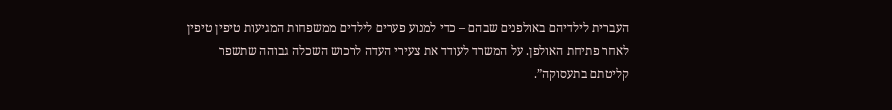העברית לילדיהם באולפנים שבהם – כדי למנוע פערים לילדים ממשפחות המגיעות טיפין טיפין לאחר פתיחת האולפן. על המשרד לעודד את צעירי העדה לרכוש השכלה גבוהה שתשפר קליטתם בתעסוקה”.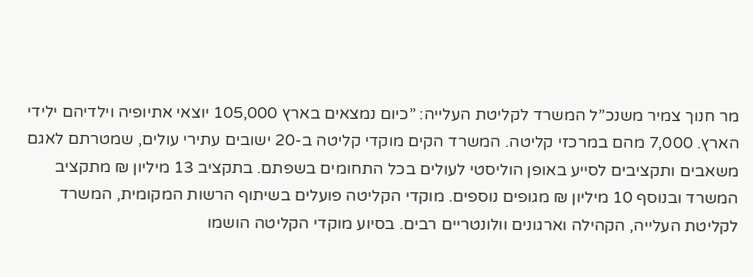מר חנוך צמיר משנכ”ל המשרד לקליטת העלייה: ”כיום נמצאים בארץ 105,000 יוצאי אתיופיה וילדיהם ילידי הארץ. 7,000 מהם במרכזי קליטה. המשרד הקים מוקדי קליטה ב-20 ישובים עתירי עולים, שמטרתם לאגם משאבים ותקציבים לסייע באופן הוליסטי לעולים בכל התחומים בשפתם. בתקציב 13 מיליון ₪ מתקציב המשרד ובנוסף 10 מיליון ₪ מגופים נוספים. מוקדי הקליטה פועלים בשיתוף הרשות המקומית, המשרד לקליטת העלייה, הקהילה וארגונים וולונטריים רבים. בסיוע מוקדי הקליטה הושמו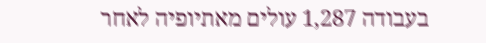בעבודה 1,287 עולים מאתיופיה לאחר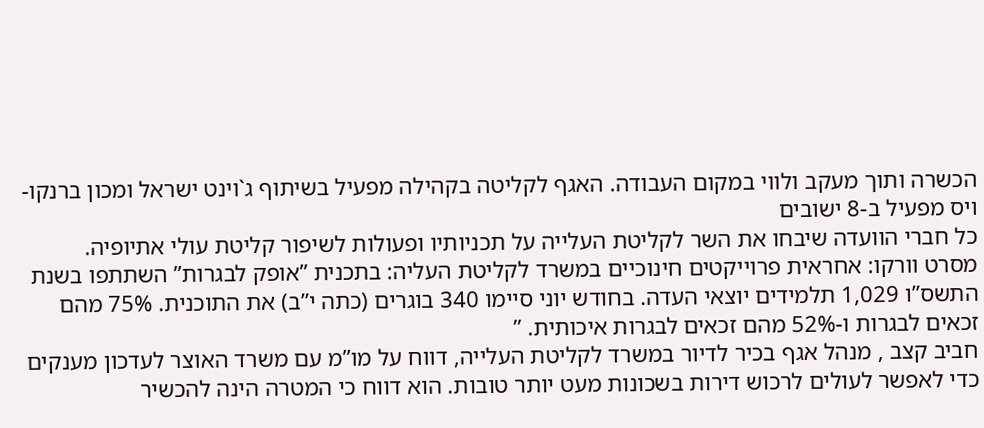הכשרה ותוך מעקב ולווי במקום העבודה. האגף לקליטה בקהילה מפעיל בשיתוף ג`וינט ישראל ומכון ברנקו-ויס מפעיל ב-8 ישובים
כל חברי הוועדה שיבחו את השר לקליטת העלייה על תכניותיו ופעולות לשיפור קליטת עולי אתיופיה.
מסרט וורקו: אחראית פרוייקטים חינוכיים במשרד לקליטת העליה: בתכנית ”אופק לבגרות” השתתפו בשנת התשס”ו 1,029 תלמידים יוצאי העדה. בחודש יוני סיימו 340 בוגרים (כתה י”ב) את התוכנית. 75% מהם זכאים לבגרות ו-52% מהם זכאים לבגרות איכותית. ”
חביב קצב , מנהל אגף בכיר לדיור במשרד לקליטת העלייה, דווח על מו”מ עם משרד האוצר לעדכון מענקים כדי לאפשר לעולים לרכוש דירות בשכונות מעט יותר טובות. הוא דווח כי המטרה הינה להכשיר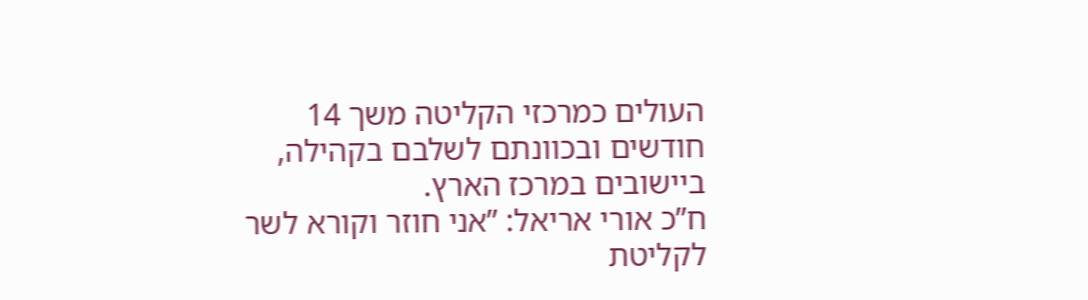העולים כמרכזי הקליטה משך 14 חודשים ובכוונתם לשלבם בקהילה, ביישובים במרכז הארץ.
ח”כ אורי אריאל: ”אני חוזר וקורא לשר לקליטת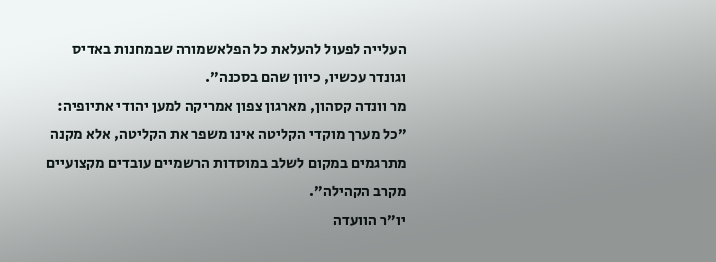העלייה לפעול להעלאת כל הפלאשמורה שבמחנות באדיס וגונדר עכשיו, כיוון שהם בסכנה”.
מר וונדה קסהון, מארגון צפון אמריקה למען יהודי אתיופיה: ”כל מערך מוקדי הקליטה אינו משפר את הקליטה, אלא מקנה מתרגמים במקום לשלב במוסדות הרשמיים עובדים מקצועיים מקרב הקהילה”.
יו”ר הוועדה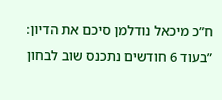ח”כ מיכאל נודלמן סיכם את הדיון: ”בעוד 6 חודשים נתכנס שוב לבחון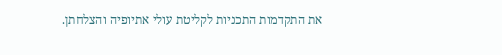את התקדמות התכניות לקליטת עולי אתיופיה והצלחתן.